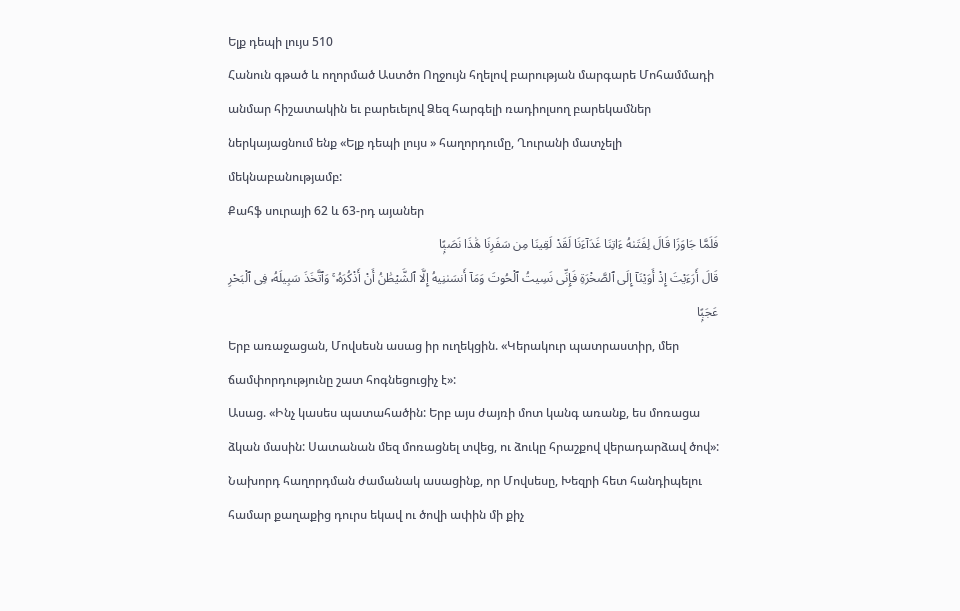Ելք դեպի լույս 510
Հանուն գթած և ողորմած Աստծո Ողջույն հղելով բարության մարգարե Մոհամմադի անմար հիշատակին եւ բարեւելով Ձեզ հարգելի ռադիոլսող բարեկամներ ներկայացնում ենք «Ելք դեպի լույս » հաղորդումը, Ղուրանի մատչելի մեկնաբանությամբ:
Քահֆ սուրայի 62 և 63-րդ այաներ
فَلَمَّا جَاوَزَا قَالَ لِفَتَىٰهُ ءَاتِنَا غَدَآءَنَا لَقَدْ لَقِينَا مِن سَفَرِنَا هَٰذَا نَصَبًۭا
قَالَ أَرَءَيْتَ إِذْ أَوَيْنَآ إِلَى ٱلصَّخْرَةِ فَإِنِّى نَسِيتُ ٱلْحُوتَ وَمَآ أَنسَىٰنِيهُ إِلَّا ٱلشَّيْطَٰنُ أَنْ أَذْكُرَهُۥ ۚ وَٱتَّخَذَ سَبِيلَهُۥ فِى ٱلْبَحْرِ عَجَبًۭا
Երբ առաջացան, Մովսեսն ասաց իր ուղեկցին. «Կերակուր պատրաստիր, մեր ճամփորդությունը շատ հոգնեցուցիչ է»:
Ասաց. «Ինչ կասես պատահածին: Երբ այս ժայռի մոտ կանգ առանք, ես մոռացա ձկան մասին: Սատանան մեզ մոռացնել տվեց, ու ձուկը հրաշքով վերադարձավ ծով»:
Նախորդ հաղորդման ժամանակ ասացինք, որ Մովսեսը, Խեզրի հետ հանդիպելու համար քաղաքից դուրս եկավ ու ծովի ափին մի քիչ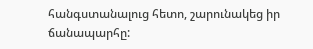հանգստանալուց հետո, շարունակեց իր ճանապարհը: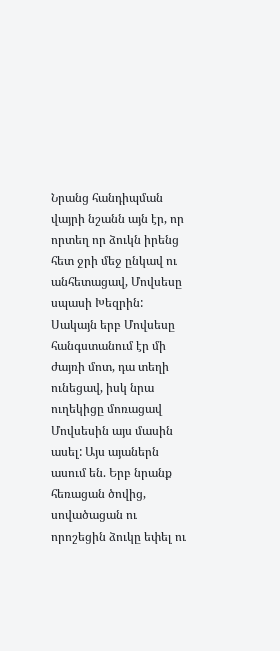Նրանց հանդիպման վայրի նշանն այն էր, որ որտեղ որ ձուկն իրենց հետ ջրի մեջ ընկավ ու անհետացավ, Մովսեսը սպասի Խեզրին: Սակայն երբ Մովսեսը հանգստանում էր մի ժայռի մոտ, դա տեղի ունեցավ, իսկ նրա ուղեկիցը մոռացավ Մովսեսին այս մասին ասել: Այս այաներն ասում են. Երբ նրանք հեռացան ծովից, սովածացան ու որոշեցին ձուկը եփել ու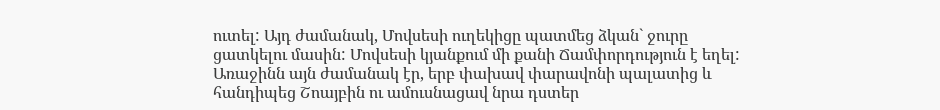ուտել: Այդ ժամանակ, Մովսեսի ուղեկիցը պատմեց ձկան` ջուրը ցատկելու մասին: Մովսեսի կյանքում մի քանի Ճամփորդություն է եղել: Առաջինն այն ժամանակ էր, երբ փախավ փարավոնի պալատից և հանդիպեց Շոայբին ու ամուսնացավ նրա դստեր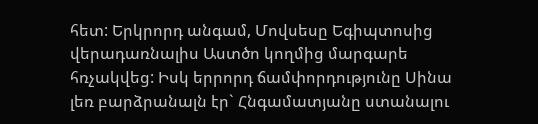հետ: Երկրորդ անգամ, Մովսեսը Եգիպտոսից վերադառնալիս Աստծո կողմից մարգարե հռչակվեց: Իսկ երրորդ ճամփորդությունը Սինա լեռ բարձրանալն էր` Հնգամատյանը ստանալու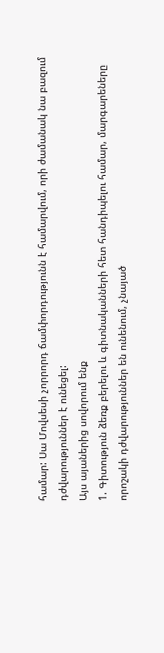համար: Սա Մովսեսի չորրորդ ճամփորդությունն է համարվում, որի ժամանակ նա բազում դժվարություններ է ունեցել:
Այս այաներից սովորում ենք
1. Գիտություն ձեռք բերելու և գիտնականների հետ հանդիպելու համար, մարգարեները որոշակի դժվարություններ են ունենում, չնայած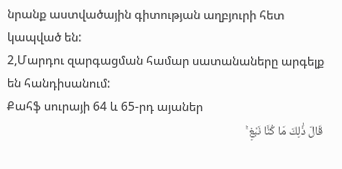նրանք աստվածային գիտության աղբյուրի հետ կապված են:
2,Մարդու զարգացման համար սատանաները արգելք են հանդիսանում:
Քահֆ սուրայի 64 և 65-րդ այաներ
قَالَ ذَٰلِكَ مَا كُنَّا نَبْغِ ۚ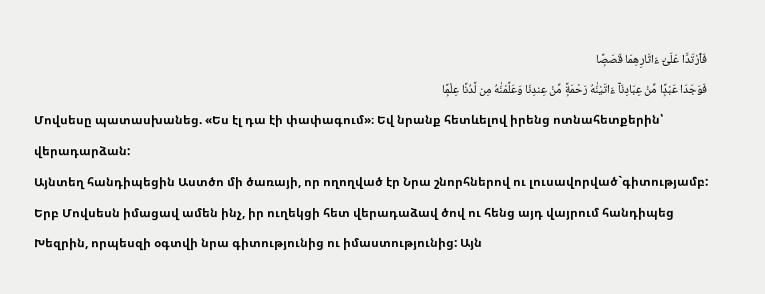فَٱرْتَدَّا عَلَىٰٓ ءَاثَارِهِمَا قَصَصًۭا
فَوَجَدَا عَبْدًۭا مِّنْ عِبَادِنَآ ءَاتَيْنَٰهُ رَحْمَةًۭ مِّنْ عِندِنَا وَعَلَّمْنَٰهُ مِن لَّدُنَّا عِلْمًۭا
Մովսեսը պատասխանեց. «Ես էլ դա էի փափագում»։ Եվ նրանք հետևելով իրենց ոտնահետքերին՝ վերադարձան:
Այնտեղ հանդիպեցին Աստծո մի ծառայի, որ ողողված էր Նրա շնորհներով ու լուսավորված`գիտությամբ:
Երբ Մովսեսն իմացավ ամեն ինչ, իր ուղեկցի հետ վերադաձավ ծով ու հենց այդ վայրում հանդիպեց Խեզրին, որպեսզի օգտվի նրա գիտությունից ու իմաստությունից: Այն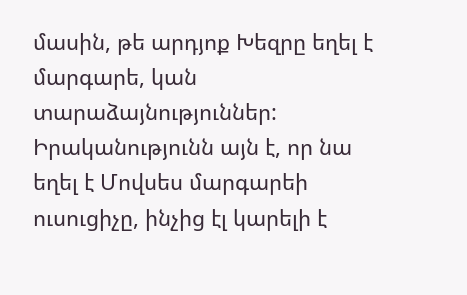մասին, թե արդյոք Խեզրը եղել է մարգարե, կան տարաձայնություններ: Իրականությունն այն է, որ նա եղել է Մովսես մարգարեի ուսուցիչը, ինչից էլ կարելի է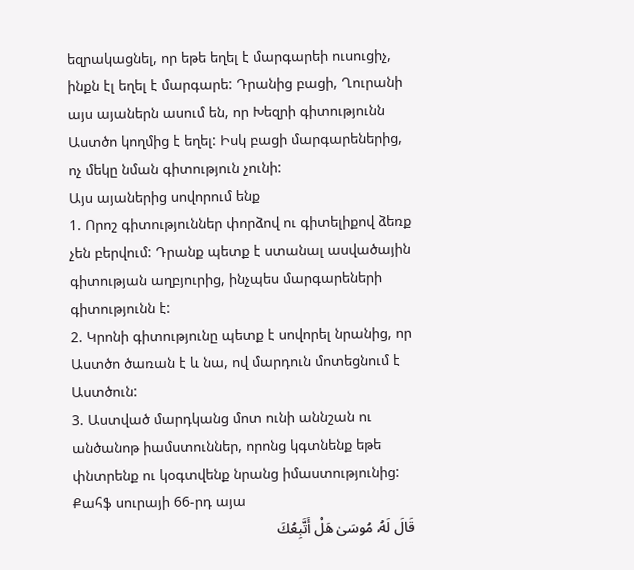եզրակացնել, որ եթե եղել է մարգարեի ուսուցիչ, ինքն էլ եղել է մարգարե: Դրանից բացի, Ղուրանի այս այաներն ասում են, որ Խեզրի գիտությունն Աստծո կողմից է եղել: Իսկ բացի մարգարեներից, ոչ մեկը նման գիտություն չունի:
Այս այաներից սովորում ենք
1. Որոշ գիտություններ փորձով ու գիտելիքով ձեռք չեն բերվում: Դրանք պետք է ստանալ ասվածային գիտության աղբյուրից, ինչպես մարգարեների գիտությունն է:
2. Կրոնի գիտությունը պետք է սովորել նրանից, որ Աստծո ծառան է և նա, ով մարդուն մոտեցնում է Աստծուն:
3. Աստված մարդկանց մոտ ունի աննշան ու անծանոթ իամստուններ, որոնց կգտնենք եթե փնտրենք ու կօգտվենք նրանց իմաստությունից:
Քահֆ սուրայի 66-րդ այա
قَالَ لَهُۥ مُوسَىٰ هَلْ أَتَّبِعُكَ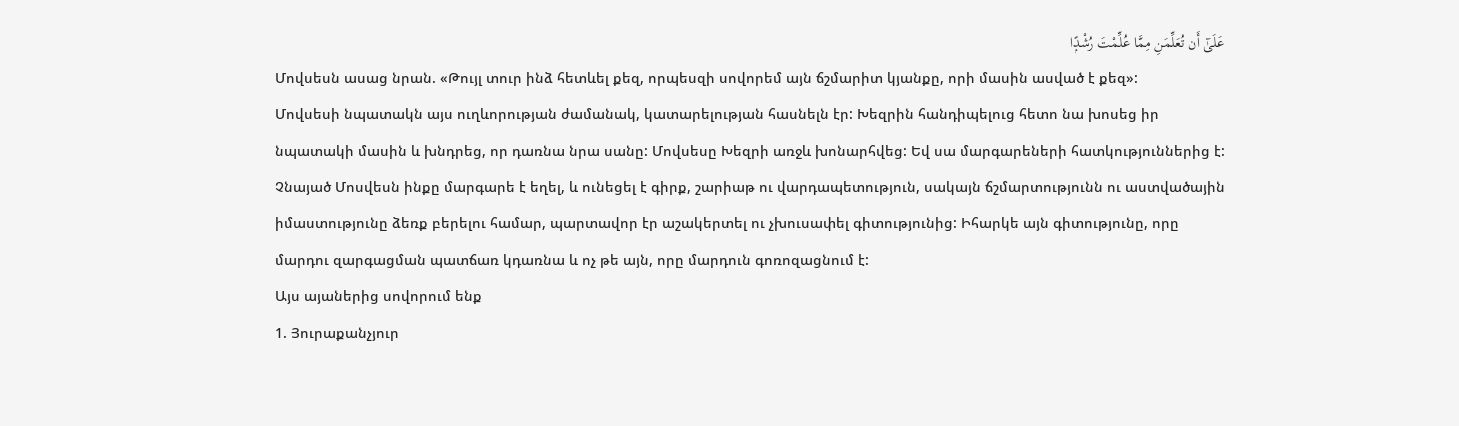عَلَىٰٓ أَن تُعَلِّمَنِ مِمَّا عُلِّمْتَ رُشْدًۭا
Մովսեսն ասաց նրան. «Թույլ տուր ինձ հետևել քեզ, որպեսզի սովորեմ այն ճշմարիտ կյանքը, որի մասին ասված է քեզ»:
Մովսեսի նպատակն այս ուղևորության ժամանակ, կատարելության հասնելն էր: Խեզրին հանդիպելուց հետո նա խոսեց իր նպատակի մասին և խնդրեց, որ դառնա նրա սանը: Մովսեսը Խեզրի առջև խոնարհվեց: Եվ սա մարգարեների հատկություններից է: Չնայած Մոսվեսն ինքը մարգարե է եղել, և ունեցել է գիրք, շարիաթ ու վարդապետություն, սակայն ճշմարտությունն ու աստվածային իմաստությունը ձեռք բերելու համար, պարտավոր էր աշակերտել ու չխուսափել գիտությունից: Իհարկե այն գիտությունը, որը մարդու զարգացման պատճառ կդառնա և ոչ թե այն, որը մարդուն գոռոզացնում է:
Այս այաներից սովորում ենք
1. Յուրաքանչյուր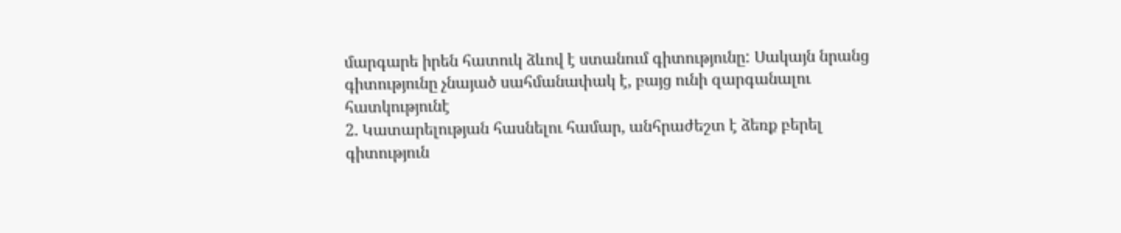մարգարե իրեն հատուկ ձևով է ստանում գիտությունը: Սակայն նրանց գիտությունը չնայած սահմանափակ է, բայց ունի զարգանալու հատկությունէ
2. Կատարելության հասնելու համար, անհրաժեշտ է ձեռք բերել գիտություն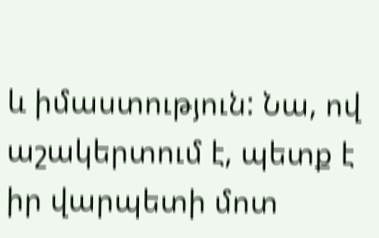և իմաստություն: Նա, ով աշակերտում է, պետք է իր վարպետի մոտ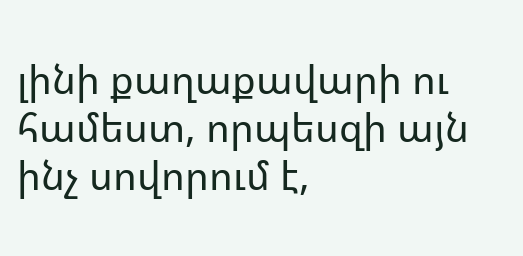լինի քաղաքավարի ու համեստ, որպեսզի այն ինչ սովորում է,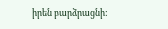իրեն բարձրացնի: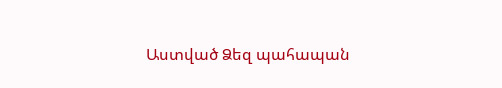Աստված Ձեզ պահապան